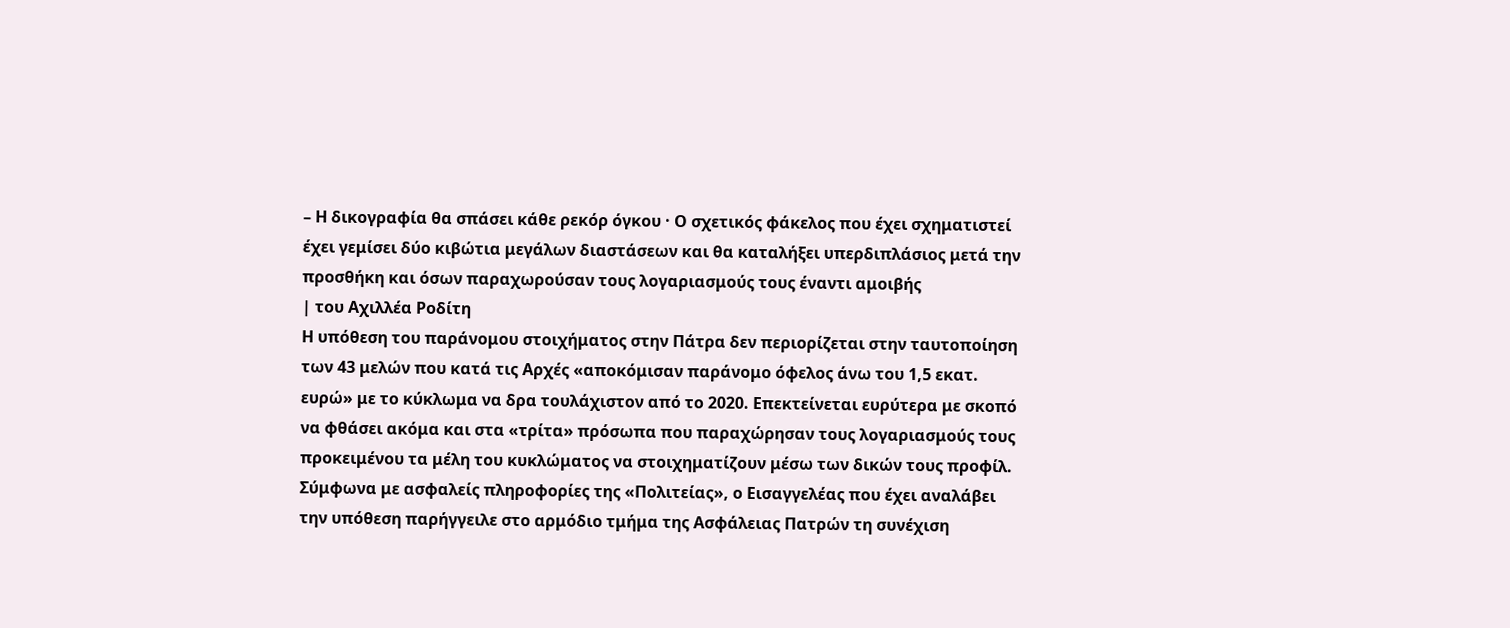– Η δικογραφία θα σπάσει κάθε ρεκόρ όγκου · Ο σχετικός φάκελος που έχει σχηματιστεί έχει γεμίσει δύο κιβώτια μεγάλων διαστάσεων και θα καταλήξει υπερδιπλάσιος μετά την προσθήκη και όσων παραχωρούσαν τους λογαριασμούς τους έναντι αμοιβής
| του Αχιλλέα Ροδίτη
Η υπόθεση του παράνομου στοιχήματος στην Πάτρα δεν περιορίζεται στην ταυτοποίηση των 43 μελών που κατά τις Αρχές «αποκόμισαν παράνομο όφελος άνω του 1,5 εκατ. ευρώ» με το κύκλωμα να δρα τουλάχιστον από το 2020. Επεκτείνεται ευρύτερα με σκοπό να φθάσει ακόμα και στα «τρίτα» πρόσωπα που παραχώρησαν τους λογαριασμούς τους προκειμένου τα μέλη του κυκλώματος να στοιχηματίζουν μέσω των δικών τους προφίλ.
Σύμφωνα με ασφαλείς πληροφορίες της «Πολιτείας», ο Εισαγγελέας που έχει αναλάβει την υπόθεση παρήγγειλε στο αρμόδιο τμήμα της Ασφάλειας Πατρών τη συνέχιση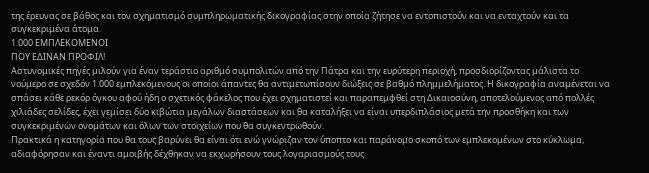της έρευνας σε βάθος και τον σχηματισμό συμπληρωματικής δικογραφίας στην οποία ζήτησε να εντοπιστούν και να ενταχτούν και τα συγκεκριμένα άτομα.
1.000 ΕΜΠΛΕΚΟΜΕΝΟΙ
ΠΟΥ ΕΔΙΝΑΝ ΠΡΟΦΙΛ!
Αστυνομικές πηγές μιλούν για έναν τεράστιο αριθμό συμπολιτών από την Πάτρα και την ευρύτερη περιοχή, προσδιορίζοντας μάλιστα το νούμερο σε σχεδόν 1.000 εμπλεκόμενους οι οποίοι άπαντες θα αντιμετωπίσουν διώξεις σε βαθμό πλημμελήματος. Η δικογραφία αναμένεται να σπάσει κάθε ρεκόρ όγκου αφού ήδη ο σχετικός φάκελος που έχει σχηματιστεί και παραπεμφθεί στη Δικαιοσύνη, αποτελούμενος από πολλές χιλιάδες σελίδες, έχει γεμίσει δύο κιβώτια μεγάλων διαστάσεων και θα καταλήξει να είναι υπερδιπλάσιος μετά την προσθήκη και των συγκεκριμένων ονομάτων και όλων των στοιχείων που θα συγκεντρωθούν.
Πρακτικά η κατηγορία που θα τους βαρύνει θα είναι ότι ενώ γνώριζαν τον ύποπτο και παράνομο σκοπό των εμπλεκομένων στο κύκλωμα, αδιαφόρησαν και έναντι αμοιβής δέχθηκαν να εκχωρήσουν τους λογαριασμούς τους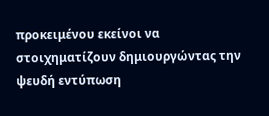προκειμένου εκείνοι να στοιχηματίζουν δημιουργώντας την ψευδή εντύπωση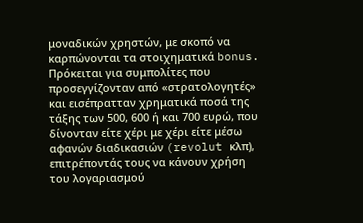μοναδικών χρηστών, με σκοπό να καρπώνονται τα στοιχηματικά bonus.
Πρόκειται για συμπολίτες που προσεγγίζονταν από «στρατολογητές» και εισέπρατταν χρηματικά ποσά της τάξης των 500, 600 ή και 700 ευρώ, που δίνονταν είτε χέρι με χέρι είτε μέσω αφανών διαδικασιών (revolut κλπ), επιτρέποντάς τους να κάνουν χρήση του λογαριασμού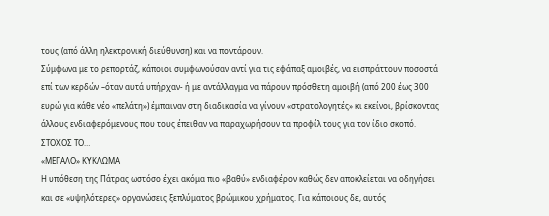τους (από άλλη ηλεκτρονική διεύθυνση) και να ποντάρουν.
Σύμφωνα με το ρεπορτάζ, κάποιοι συμφωνούσαν αντί για τις εφάπαξ αμοιβές, να εισπράττουν ποσοστά επί των κερδών –όταν αυτά υπήρχαν- ή με αντάλλαγμα να πάρουν πρόσθετη αμοιβή (από 200 έως 300 ευρώ για κάθε νέο «πελάτη») έμπαιναν στη διαδικασία να γίνουν «στρατολογητές» κι εκείνοι, βρίσκοντας άλλους ενδιαφερόμενους που τους έπειθαν να παραχωρήσουν τα προφίλ τους για τον ίδιο σκοπό.
ΣΤΟΧΟΣ ΤΟ…
«ΜΕΓΑΛΟ» ΚΥΚΛΩΜΑ
Η υπόθεση της Πάτρας ωστόσο έχει ακόμα πιο «βαθύ» ενδιαφέρον καθώς δεν αποκλείεται να οδηγήσει και σε «υψηλότερες» οργανώσεις ξεπλύματος βρώμικου χρήματος. Για κάποιους δε, αυτός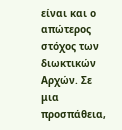είναι και ο απώτερος στόχος των διωκτικών Αρχών. Σε μια προσπάθεια,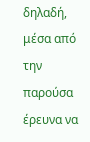δηλαδή, μέσα από την παρούσα έρευνα να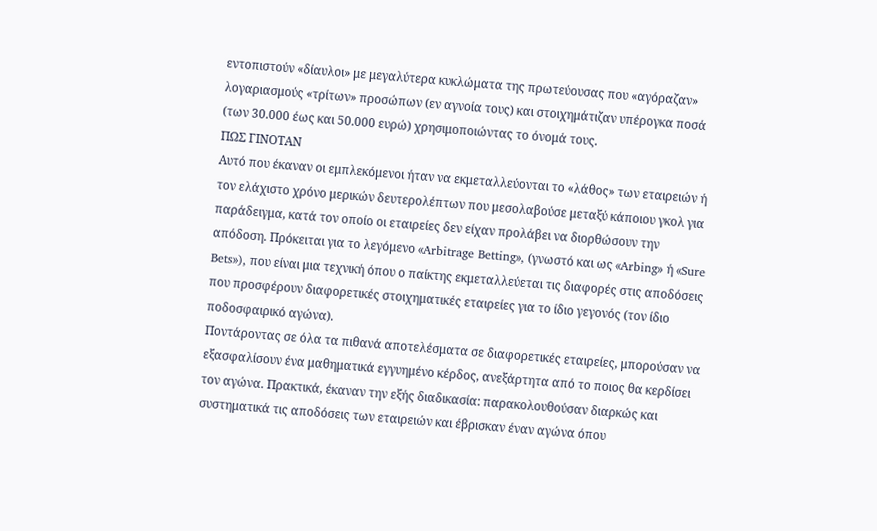εντοπιστούν «δίαυλοι» με μεγαλύτερα κυκλώματα της πρωτεύουσας που «αγόραζαν» λογαριασμούς «τρίτων» προσώπων (εν αγνοία τους) και στοιχημάτιζαν υπέρογκα ποσά (των 30.000 έως και 50.000 ευρώ) χρησιμοποιώντας το όνομά τους.
ΠΩΣ ΓΙΝΟΤΑΝ
Αυτό που έκαναν οι εμπλεκόμενοι ήταν να εκμεταλλεύονται το «λάθος» των εταιρειών ή τον ελάχιστο χρόνο μερικών δευτερολέπτων που μεσολαβούσε μεταξύ κάποιου γκολ για παράδειγμα, κατά τον οποίο οι εταιρείες δεν είχαν προλάβει να διορθώσουν την απόδοση. Πρόκειται για το λεγόμενο «Arbitrage Betting», (γνωστό και ως «Arbing» ή «Sure Bets»), που είναι μια τεχνική όπου ο παίκτης εκμεταλλεύεται τις διαφορές στις αποδόσεις που προσφέρουν διαφορετικές στοιχηματικές εταιρείες για το ίδιο γεγονός (τον ίδιο ποδοσφαιρικό αγώνα).
Ποντάροντας σε όλα τα πιθανά αποτελέσματα σε διαφορετικές εταιρείες, μπορούσαν να εξασφαλίσουν ένα μαθηματικά εγγυημένο κέρδος, ανεξάρτητα από το ποιος θα κερδίσει τον αγώνα. Πρακτικά, έκαναν την εξής διαδικασία: παρακολουθούσαν διαρκώς και συστηματικά τις αποδόσεις των εταιρειών και έβρισκαν έναν αγώνα όπου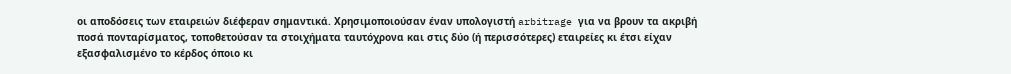οι αποδόσεις των εταιρειών διέφεραν σημαντικά. Χρησιμοποιούσαν έναν υπολογιστή arbitrage για να βρουν τα ακριβή ποσά πονταρίσματος, τοποθετούσαν τα στοιχήματα ταυτόχρονα και στις δύο (ή περισσότερες) εταιρείες κι έτσι είχαν εξασφαλισμένο το κέρδος όποιο κι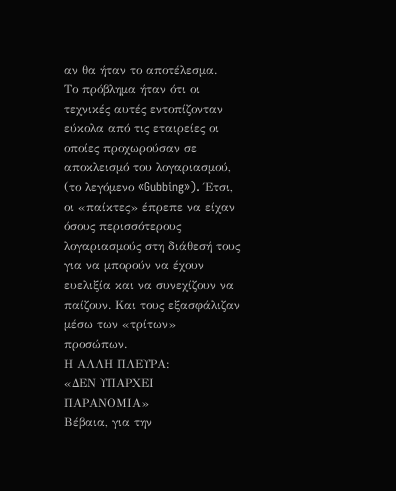αν θα ήταν το αποτέλεσμα.
Το πρόβλημα ήταν ότι οι τεχνικές αυτές εντοπίζονταν εύκολα από τις εταιρείες οι οποίες προχωρούσαν σε αποκλεισμό του λογαριασμού, (το λεγόμενο «Gubbing»). Έτσι, οι «παίκτες» έπρεπε να είχαν όσους περισσότερους λογαριασμούς στη διάθεσή τους για να μπορούν να έχουν ευελιξία και να συνεχίζουν να παίζουν. Και τους εξασφάλιζαν μέσω των «τρίτων» προσώπων.
Η ΑΛΛΗ ΠΛΕΥΡΑ:
«ΔΕΝ ΥΠΑΡΧΕΙ ΠΑΡΑΝΟΜΙΑ»
Βέβαια, για την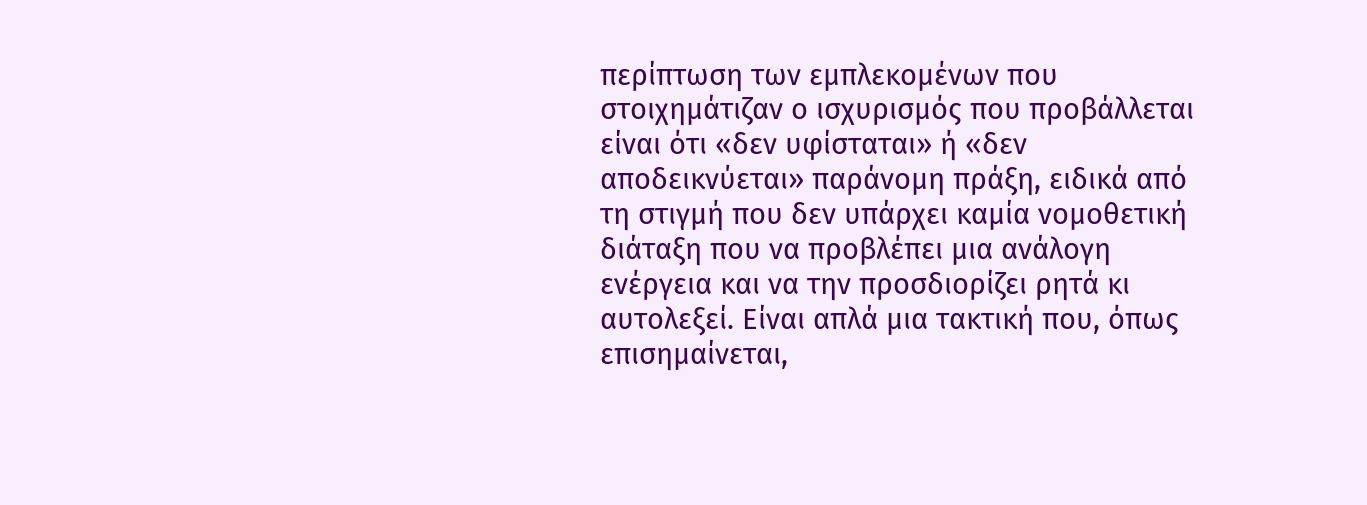περίπτωση των εμπλεκομένων που στοιχημάτιζαν ο ισχυρισμός που προβάλλεται είναι ότι «δεν υφίσταται» ή «δεν αποδεικνύεται» παράνομη πράξη, ειδικά από τη στιγμή που δεν υπάρχει καμία νομοθετική διάταξη που να προβλέπει μια ανάλογη ενέργεια και να την προσδιορίζει ρητά κι αυτολεξεί. Είναι απλά μια τακτική που, όπως επισημαίνεται,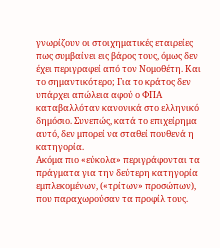γνωρίζουν οι στοιχηματικές εταιρείες πως συμβαίνει εις βάρος τους, όμως δεν έχει περιγραφεί από τον Νομοθέτη. Και το σημαντικότερο; Για το κράτος δεν υπάρχει απώλεια αφού ο ΦΠΑ καταβαλλόταν κανονικά στο ελληνικό δημόσιο. Συνεπώς, κατά το επιχείρημα αυτό, δεν μπορεί να σταθεί πουθενά η κατηγορία.
Ακόμα πιο «εύκολα» περιγράφονται τα πράγματα για την δεύτερη κατηγορία εμπλεκομένων, («τρίτων» προσώπων), που παραχωρούσαν τα προφίλ τους.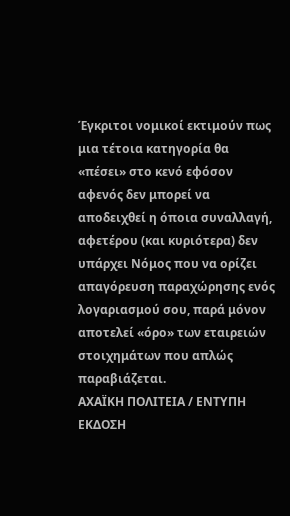Έγκριτοι νομικοί εκτιμούν πως μια τέτοια κατηγορία θα «πέσει» στο κενό εφόσον αφενός δεν μπορεί να αποδειχθεί η όποια συναλλαγή, αφετέρου (και κυριότερα) δεν υπάρχει Νόμος που να ορίζει απαγόρευση παραχώρησης ενός λογαριασμού σου, παρά μόνον αποτελεί «όρο» των εταιρειών στοιχημάτων που απλώς παραβιάζεται.
ΑΧΑΪΚΗ ΠΟΛΙΤΕΙΑ / ΕΝΤΥΠΗ ΕΚΔΟΣΗ